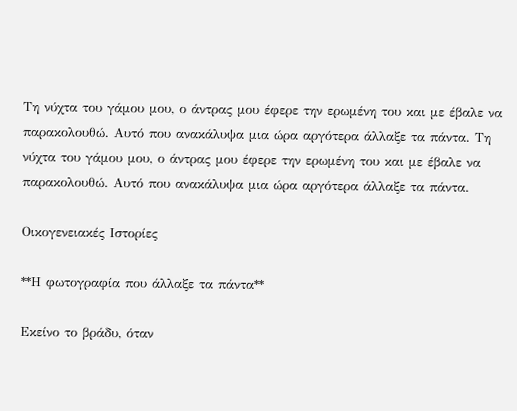Τη νύχτα του γάμου μου, ο άντρας μου έφερε την ερωμένη του και με έβαλε να παρακολουθώ. Αυτό που ανακάλυψα μια ώρα αργότερα άλλαξε τα πάντα. Τη νύχτα του γάμου μου, ο άντρας μου έφερε την ερωμένη του και με έβαλε να παρακολουθώ. Αυτό που ανακάλυψα μια ώρα αργότερα άλλαξε τα πάντα.

Οικογενειακές Ιστορίες

**Η φωτογραφία που άλλαξε τα πάντα**

Εκείνο το βράδυ, όταν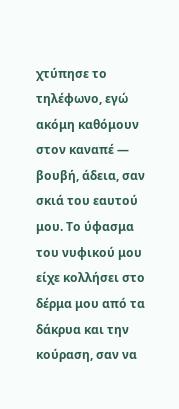χτύπησε το τηλέφωνο, εγώ ακόμη καθόμουν στον καναπέ — βουβή, άδεια, σαν σκιά του εαυτού μου. Το ύφασμα του νυφικού μου είχε κολλήσει στο δέρμα μου από τα δάκρυα και την κούραση, σαν να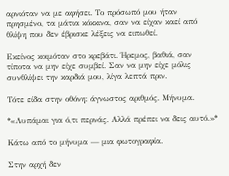αρνιόταν να με αφήσει. Το πρόσωπό μου ήταν πρησμένο, τα μάτια κόκκινα, σαν να είχαν καεί από θλίψη που δεν έβρισκε λέξεις να ειπωθεί.

Εκείνος κοιμόταν στο κρεβάτι. Ήρεμος, βαθιά, σαν τίποτα να μην είχε συμβεί. Σαν να μην είχε μόλις συνθλίψει την καρδιά μου, λίγα λεπτά πριν.

Τότε είδα στην οθόνη: άγνωστος αριθμός. Μήνυμα.

*«Λυπάμαι για ό,τι περνάς. Αλλά πρέπει να δεις αυτό.»*

Κάτω από το μήνυμα — μια φωτογραφία.

Στην αρχή δεν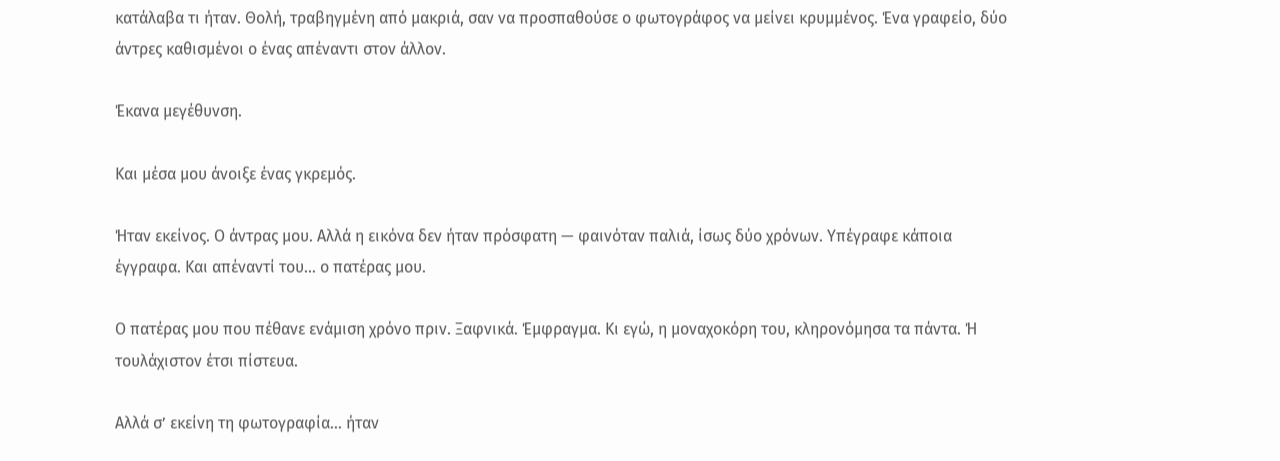κατάλαβα τι ήταν. Θολή, τραβηγμένη από μακριά, σαν να προσπαθούσε ο φωτογράφος να μείνει κρυμμένος. Ένα γραφείο, δύο άντρες καθισμένοι ο ένας απέναντι στον άλλον.

Έκανα μεγέθυνση.

Και μέσα μου άνοιξε ένας γκρεμός.

Ήταν εκείνος. Ο άντρας μου. Αλλά η εικόνα δεν ήταν πρόσφατη — φαινόταν παλιά, ίσως δύο χρόνων. Υπέγραφε κάποια έγγραφα. Και απέναντί του… ο πατέρας μου.

Ο πατέρας μου που πέθανε ενάμιση χρόνο πριν. Ξαφνικά. Έμφραγμα. Κι εγώ, η μοναχοκόρη του, κληρονόμησα τα πάντα. Ή τουλάχιστον έτσι πίστευα.

Αλλά σ’ εκείνη τη φωτογραφία… ήταν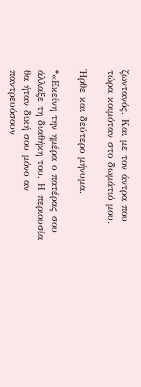ζωντανός. Και με τον άντρα που τώρα κοιμόταν στο δωμάτιό μου.

Ήρθε και δεύτερο μήνυμα.

*«Εκείνη την ημέρα ο πατέρας σου άλλαξε τη διαθήκη του. Η περιουσία θα ήταν δική σου μόνο αν παντρευόσουν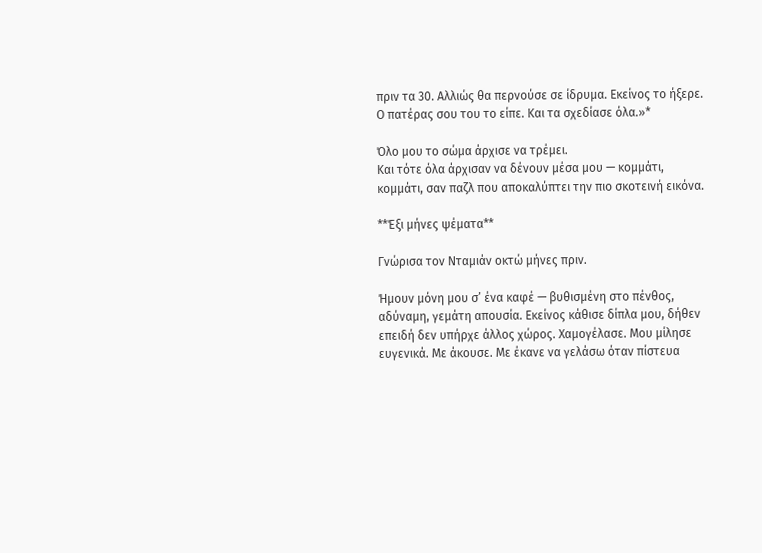πριν τα 30. Αλλιώς θα περνούσε σε ίδρυμα. Εκείνος το ήξερε. Ο πατέρας σου του το είπε. Και τα σχεδίασε όλα.»*

Όλο μου το σώμα άρχισε να τρέμει.
Και τότε όλα άρχισαν να δένουν μέσα μου — κομμάτι, κομμάτι, σαν παζλ που αποκαλύπτει την πιο σκοτεινή εικόνα.

**Έξι μήνες ψέματα**

Γνώρισα τον Νταμιάν οκτώ μήνες πριν.

Ήμουν μόνη μου σ’ ένα καφέ — βυθισμένη στο πένθος, αδύναμη, γεμάτη απουσία. Εκείνος κάθισε δίπλα μου, δήθεν επειδή δεν υπήρχε άλλος χώρος. Χαμογέλασε. Μου μίλησε ευγενικά. Με άκουσε. Με έκανε να γελάσω όταν πίστευα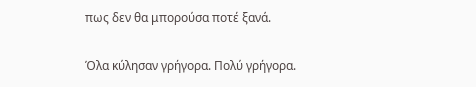πως δεν θα μπορούσα ποτέ ξανά.

Όλα κύλησαν γρήγορα. Πολύ γρήγορα.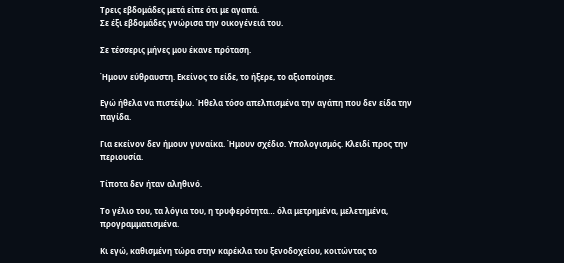Τρεις εβδομάδες μετά είπε ότι με αγαπά.
Σε έξι εβδομάδες γνώρισα την οικογένειά του.

Σε τέσσερις μήνες μου έκανε πρόταση.

Ήμουν εύθραυστη. Εκείνος το είδε, το ήξερε, το αξιοποίησε.

Εγώ ήθελα να πιστέψω. Ήθελα τόσο απελπισμένα την αγάπη που δεν είδα την παγίδα.

Για εκείνον δεν ήμουν γυναίκα. Ήμουν σχέδιο. Υπολογισμός. Κλειδί προς την περιουσία.

Τίποτα δεν ήταν αληθινό.

Το γέλιο του, τα λόγια του, η τρυφερότητα… όλα μετρημένα, μελετημένα, προγραμματισμένα.

Κι εγώ, καθισμένη τώρα στην καρέκλα του ξενοδοχείου, κοιτώντας το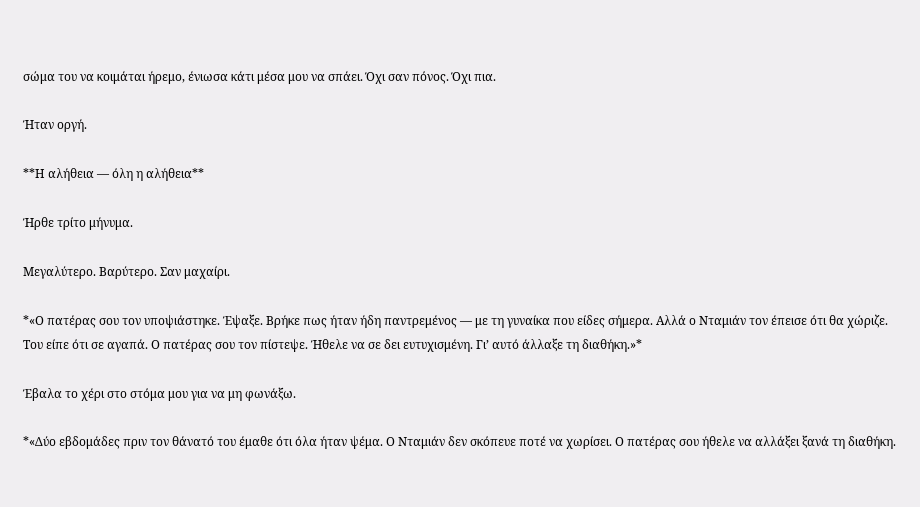σώμα του να κοιμάται ήρεμο, ένιωσα κάτι μέσα μου να σπάει. Όχι σαν πόνος. Όχι πια.

Ήταν οργή.

**Η αλήθεια — όλη η αλήθεια**

Ήρθε τρίτο μήνυμα.

Μεγαλύτερο. Βαρύτερο. Σαν μαχαίρι.

*«Ο πατέρας σου τον υποψιάστηκε. Έψαξε. Βρήκε πως ήταν ήδη παντρεμένος — με τη γυναίκα που είδες σήμερα. Αλλά ο Νταμιάν τον έπεισε ότι θα χώριζε. Του είπε ότι σε αγαπά. Ο πατέρας σου τον πίστεψε. Ήθελε να σε δει ευτυχισμένη. Γι’ αυτό άλλαξε τη διαθήκη.»*

Έβαλα το χέρι στο στόμα μου για να μη φωνάξω.

*«Δύο εβδομάδες πριν τον θάνατό του έμαθε ότι όλα ήταν ψέμα. Ο Νταμιάν δεν σκόπευε ποτέ να χωρίσει. Ο πατέρας σου ήθελε να αλλάξει ξανά τη διαθήκη.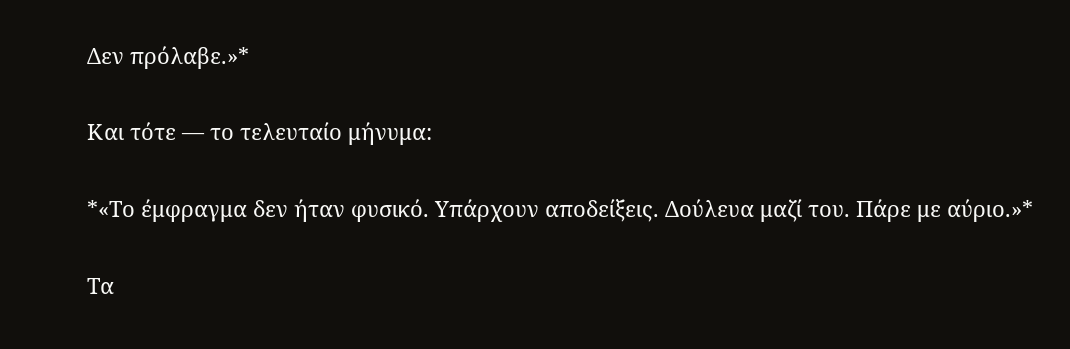Δεν πρόλαβε.»*

Και τότε — το τελευταίο μήνυμα:

*«Το έμφραγμα δεν ήταν φυσικό. Υπάρχουν αποδείξεις. Δούλευα μαζί του. Πάρε με αύριο.»*

Τα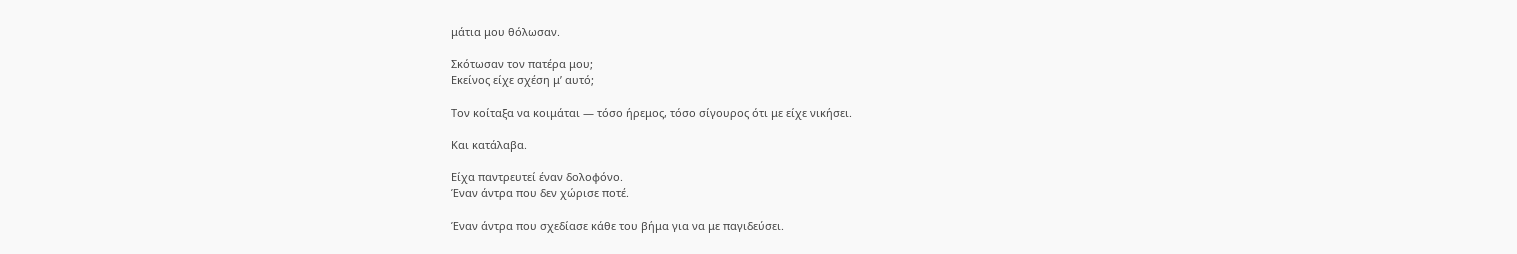μάτια μου θόλωσαν.

Σκότωσαν τον πατέρα μου;
Εκείνος είχε σχέση μ’ αυτό;

Τον κοίταξα να κοιμάται — τόσο ήρεμος, τόσο σίγουρος ότι με είχε νικήσει.

Και κατάλαβα.

Είχα παντρευτεί έναν δολοφόνο.
Έναν άντρα που δεν χώρισε ποτέ.

Έναν άντρα που σχεδίασε κάθε του βήμα για να με παγιδεύσει.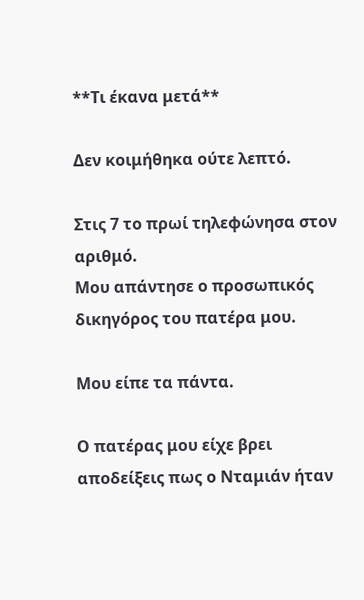**Τι έκανα μετά**

Δεν κοιμήθηκα ούτε λεπτό.

Στις 7 το πρωί τηλεφώνησα στον αριθμό.
Μου απάντησε ο προσωπικός δικηγόρος του πατέρα μου.

Μου είπε τα πάντα.

Ο πατέρας μου είχε βρει αποδείξεις πως ο Νταμιάν ήταν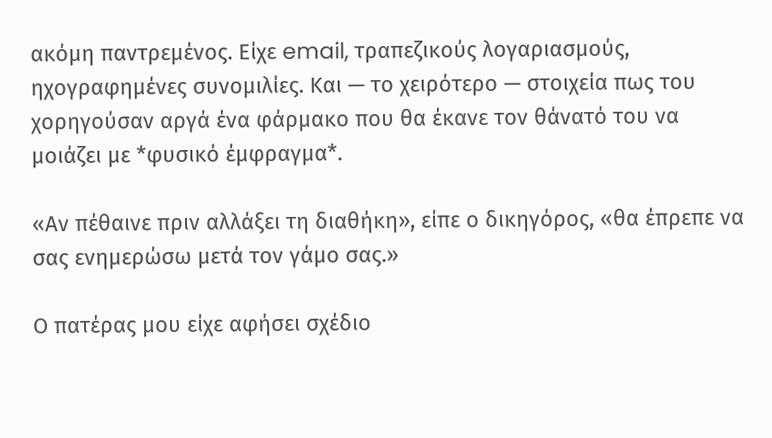ακόμη παντρεμένος. Είχε email, τραπεζικούς λογαριασμούς, ηχογραφημένες συνομιλίες. Και — το χειρότερο — στοιχεία πως του χορηγούσαν αργά ένα φάρμακο που θα έκανε τον θάνατό του να μοιάζει με *φυσικό έμφραγμα*.

«Αν πέθαινε πριν αλλάξει τη διαθήκη», είπε ο δικηγόρος, «θα έπρεπε να σας ενημερώσω μετά τον γάμο σας.»

Ο πατέρας μου είχε αφήσει σχέδιο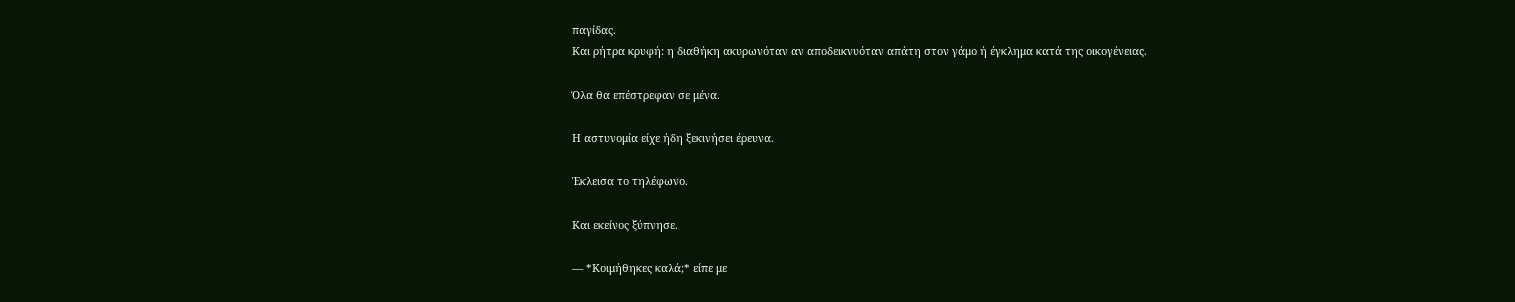παγίδας.
Και ρήτρα κρυφή: η διαθήκη ακυρωνόταν αν αποδεικνυόταν απάτη στον γάμο ή έγκλημα κατά της οικογένειας.

Όλα θα επέστρεφαν σε μένα.

Η αστυνομία είχε ήδη ξεκινήσει έρευνα.

Έκλεισα το τηλέφωνο.

Και εκείνος ξύπνησε.

— *Κοιμήθηκες καλά;* είπε με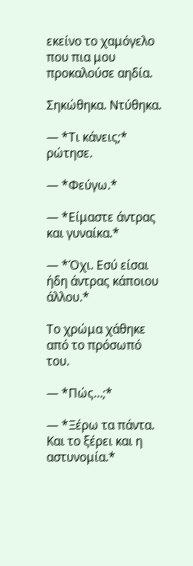εκείνο το χαμόγελο που πια μου προκαλούσε αηδία.

Σηκώθηκα. Ντύθηκα.

— *Τι κάνεις;* ρώτησε.

— *Φεύγω.*

— *Είμαστε άντρας και γυναίκα.*

— *Όχι. Εσύ είσαι ήδη άντρας κάποιου άλλου.*

Το χρώμα χάθηκε από το πρόσωπό του.

— *Πώς…;*

— *Ξέρω τα πάντα. Και το ξέρει και η αστυνομία.*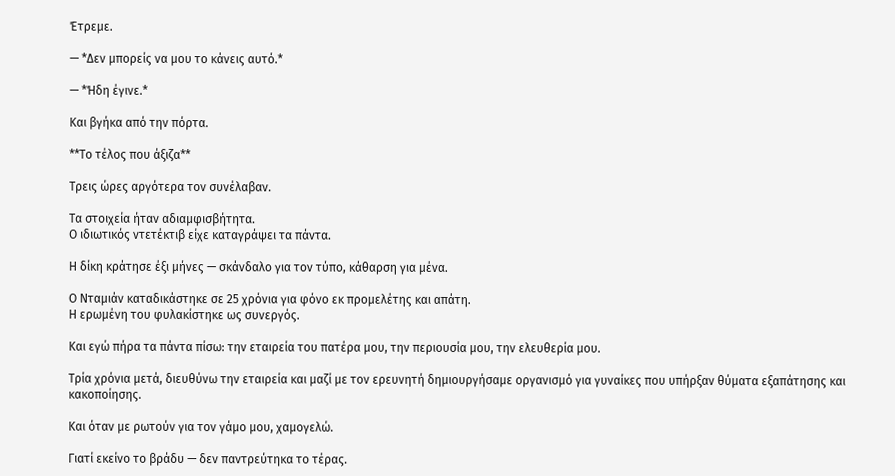Έτρεμε.

— *Δεν μπορείς να μου το κάνεις αυτό.*

— *Ήδη έγινε.*

Και βγήκα από την πόρτα.

**Το τέλος που άξιζα**

Τρεις ώρες αργότερα τον συνέλαβαν.

Τα στοιχεία ήταν αδιαμφισβήτητα.
Ο ιδιωτικός ντετέκτιβ είχε καταγράψει τα πάντα.

Η δίκη κράτησε έξι μήνες — σκάνδαλο για τον τύπο, κάθαρση για μένα.

Ο Νταμιάν καταδικάστηκε σε 25 χρόνια για φόνο εκ προμελέτης και απάτη.
Η ερωμένη του φυλακίστηκε ως συνεργός.

Και εγώ πήρα τα πάντα πίσω: την εταιρεία του πατέρα μου, την περιουσία μου, την ελευθερία μου.

Τρία χρόνια μετά, διευθύνω την εταιρεία και μαζί με τον ερευνητή δημιουργήσαμε οργανισμό για γυναίκες που υπήρξαν θύματα εξαπάτησης και κακοποίησης.

Και όταν με ρωτούν για τον γάμο μου, χαμογελώ.

Γιατί εκείνο το βράδυ — δεν παντρεύτηκα το τέρας.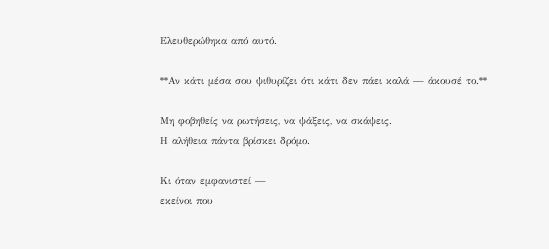Ελευθερώθηκα από αυτό.

**Αν κάτι μέσα σου ψιθυρίζει ότι κάτι δεν πάει καλά — άκουσέ το.**

Μη φοβηθείς να ρωτήσεις, να ψάξεις, να σκάψεις.
Η αλήθεια πάντα βρίσκει δρόμο.

Κι όταν εμφανιστεί —
εκείνοι που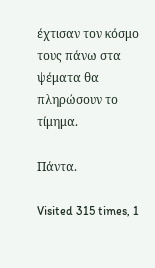έχτισαν τον κόσμο τους πάνω στα ψέματα θα πληρώσουν το τίμημα.

Πάντα.

Visited 315 times, 1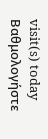visit(s) today
Βαθμολογήστε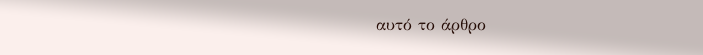αυτό το άρθρο